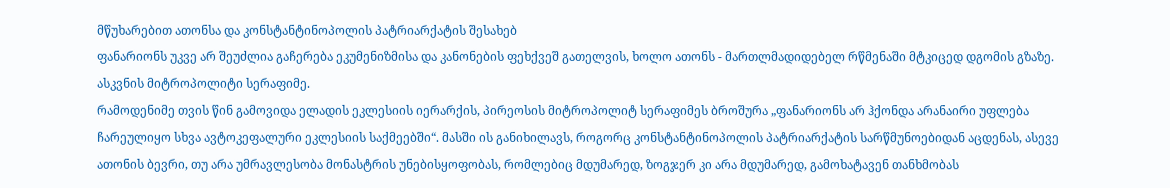მწუხარებით ათონსა და კონსტანტინოპოლის პატრიარქატის შესახებ
ფანარიონს უკვე არ შეუძლია გაჩერება ეკუმენიზმისა და კანონების ფეხქვეშ გათელვის, ხოლო ათონს - მართლმადიდებელ რწმენაში მტკიცედ დგომის გზაზე. ასკვნის მიტროპოლიტი სერაფიმე.
რამოდენიმე თვის წინ გამოვიდა ელადის ეკლესიის იერარქის, პირეოსის მიტროპოლიტ სერაფიმეს ბროშურა „ფანარიონს არ ჰქონდა არანაირი უფლება ჩარეულიყო სხვა ავტოკეფალური ეკლესიის საქმეებში“. მასში ის განიხილავს, როგორც კონსტანტინოპოლის პატრიარქატის სარწმუნოებიდან აცდენას, ასევე ათონის ბევრი, თუ არა უმრავლესობა მონასტრის უნებისყოფობას, რომლებიც მდუმარედ, ზოგჯერ კი არა მდუმარედ, გამოხატავენ თანხმობას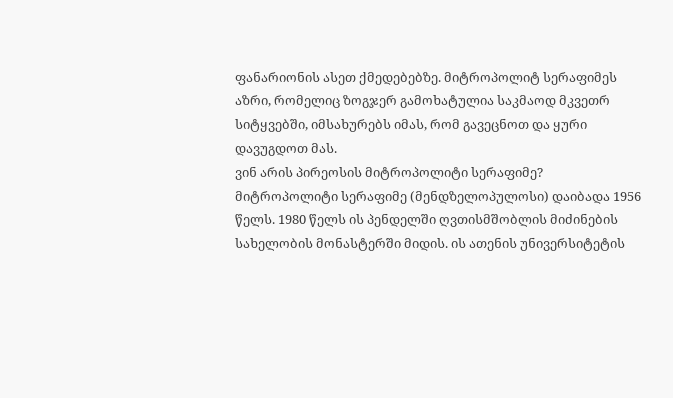ფანარიონის ასეთ ქმედებებზე. მიტროპოლიტ სერაფიმეს აზრი, რომელიც ზოგჯერ გამოხატულია საკმაოდ მკვეთრ სიტყვებში, იმსახურებს იმას, რომ გავეცნოთ და ყური დავუგდოთ მას.
ვინ არის პირეოსის მიტროპოლიტი სერაფიმე?
მიტროპოლიტი სერაფიმე (მენდზელოპულოსი) დაიბადა 1956 წელს. 1980 წელს ის პენდელში ღვთისმშობლის მიძინების სახელობის მონასტერში მიდის. ის ათენის უნივერსიტეტის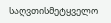საღვთისმეტყველო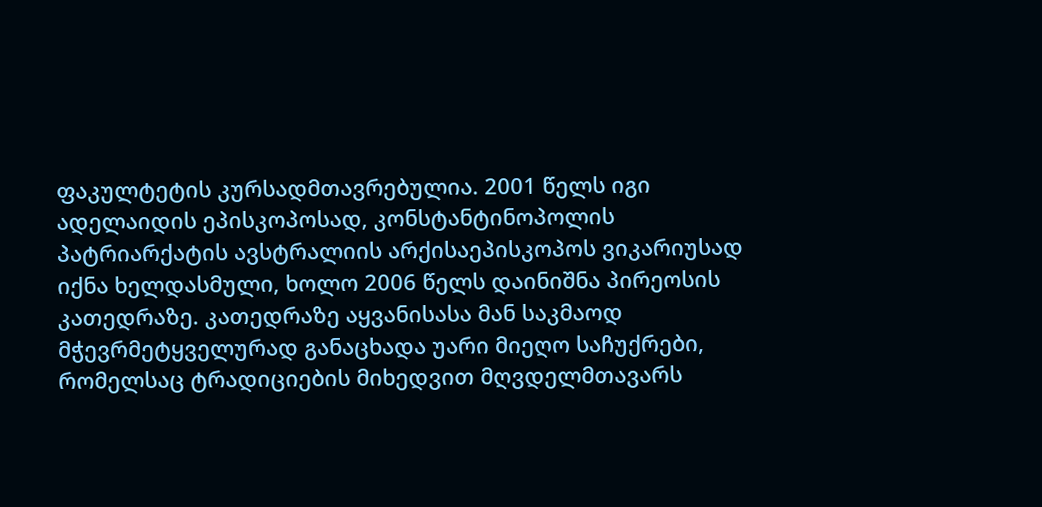ფაკულტეტის კურსადმთავრებულია. 2001 წელს იგი ადელაიდის ეპისკოპოსად, კონსტანტინოპოლის პატრიარქატის ავსტრალიის არქისაეპისკოპოს ვიკარიუსად იქნა ხელდასმული, ხოლო 2006 წელს დაინიშნა პირეოსის კათედრაზე. კათედრაზე აყვანისასა მან საკმაოდ მჭევრმეტყველურად განაცხადა უარი მიეღო საჩუქრები, რომელსაც ტრადიციების მიხედვით მღვდელმთავარს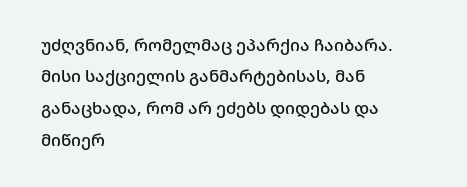უძღვნიან, რომელმაც ეპარქია ჩაიბარა. მისი საქციელის განმარტებისას, მან განაცხადა, რომ არ ეძებს დიდებას და მიწიერ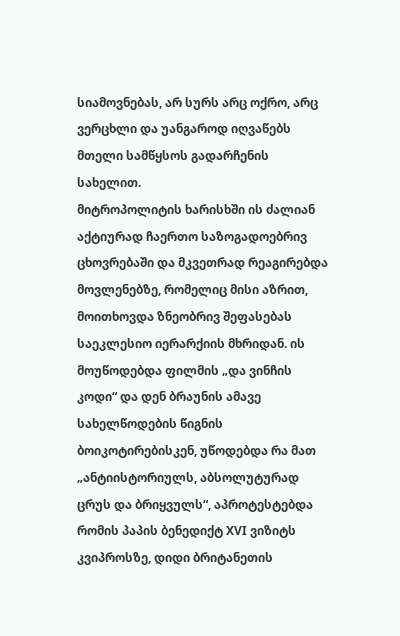სიამოვნებას, არ სურს არც ოქრო, არც ვერცხლი და უანგაროდ იღვაწებს მთელი სამწყსოს გადარჩენის სახელით.
მიტროპოლიტის ხარისხში ის ძალიან აქტიურად ჩაერთო საზოგადოებრივ ცხოვრებაში და მკვეთრად რეაგირებდა მოვლენებზე, რომელიც მისი აზრით, მოითხოვდა ზნეობრივ შეფასებას საეკლესიო იერარქიის მხრიდან. ის მოუწოდებდა ფილმის „და ვინჩის კოდი“ და დენ ბრაუნის ამავე სახელწოდების წიგნის ბოიკოტირებისკენ, უწოდებდა რა მათ „ანტიისტორიულს, აბსოლუტურად ცრუს და ბრიყვულს“, აპროტესტებდა რომის პაპის ბენედიქტ XVI ვიზიტს კვიპროსზე, დიდი ბრიტანეთის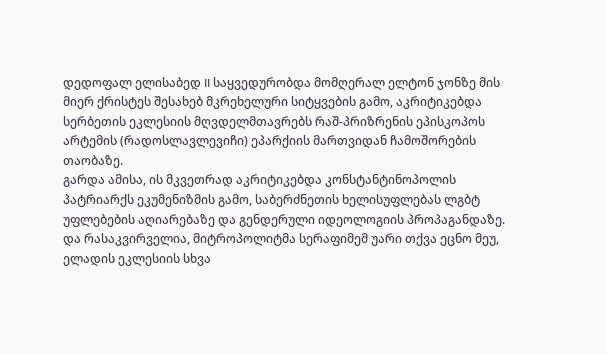დედოფალ ელისაბედ II საყვედურობდა მომღერალ ელტონ ჯონზე მის მიერ ქრისტეს შესახებ მკრეხელური სიტყვების გამო, აკრიტიკებდა სერბეთის ეკლესიის მღვდელმთავრებს რაშ-პრიზრენის ეპისკოპოს არტემის (რადოსლავლევიჩი) ეპარქიის მართვიდან ჩამოშორების თაობაზე.
გარდა ამისა, ის მკვეთრად აკრიტიკებდა კონსტანტინოპოლის პატრიარქს ეკუმენიზმის გამო, საბერძნეთის ხელისუფლებას ლგბტ უფლებების აღიარებაზე და გენდერული იდეოლოგიის პროპაგანდაზე. და რასაკვირველია, მიტროპოლიტმა სერაფიმემ უარი თქვა ეცნო მეუ, ელადის ეკლესიის სხვა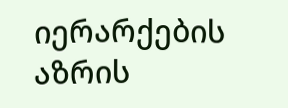იერარქების აზრის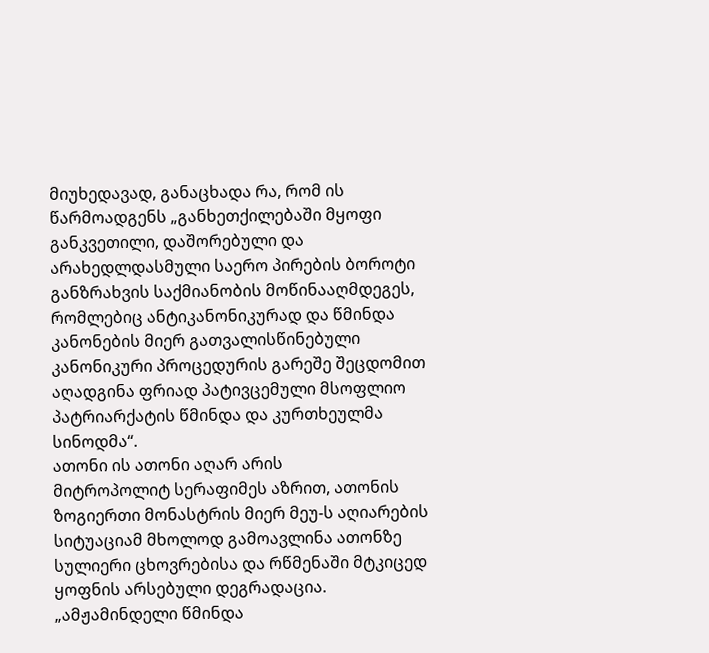მიუხედავად, განაცხადა რა, რომ ის წარმოადგენს „განხეთქილებაში მყოფი განკვეთილი, დაშორებული და არახედლდასმული საერო პირების ბოროტი განზრახვის საქმიანობის მოწინააღმდეგეს, რომლებიც ანტიკანონიკურად და წმინდა კანონების მიერ გათვალისწინებული კანონიკური პროცედურის გარეშე შეცდომით აღადგინა ფრიად პატივცემული მსოფლიო პატრიარქატის წმინდა და კურთხეულმა სინოდმა“.
ათონი ის ათონი აღარ არის
მიტროპოლიტ სერაფიმეს აზრით, ათონის ზოგიერთი მონასტრის მიერ მეუ-ს აღიარების სიტუაციამ მხოლოდ გამოავლინა ათონზე სულიერი ცხოვრებისა და რწმენაში მტკიცედ ყოფნის არსებული დეგრადაცია.
„ამჟამინდელი წმინდა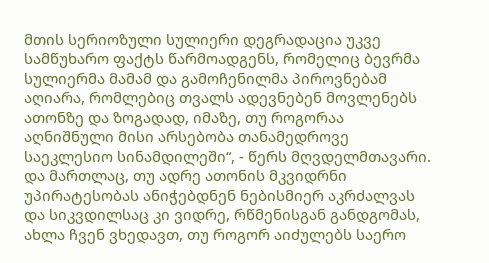მთის სერიოზული სულიერი დეგრადაცია უკვე სამწუხარო ფაქტს წარმოადგენს, რომელიც ბევრმა სულიერმა მამამ და გამოჩენილმა პიროვნებამ აღიარა, რომლებიც თვალს ადევნებენ მოვლენებს ათონზე და ზოგადად, იმაზე, თუ როგორაა აღნიშნული მისი არსებობა თანამედროვე საეკლესიო სინამდილეში“, - წერს მღვდელმთავარი. და მართლაც, თუ ადრე ათონის მკვიდრნი უპირატესობას ანიჭებდნენ ნებისმიერ აკრძალვას და სიკვდილსაც კი ვიდრე, რწმენისგან განდგომას, ახლა ჩვენ ვხედავთ, თუ როგორ აიძულებს საერო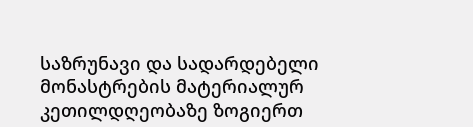საზრუნავი და სადარდებელი მონასტრების მატერიალურ კეთილდღეობაზე ზოგიერთ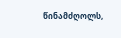წინამძღოლს,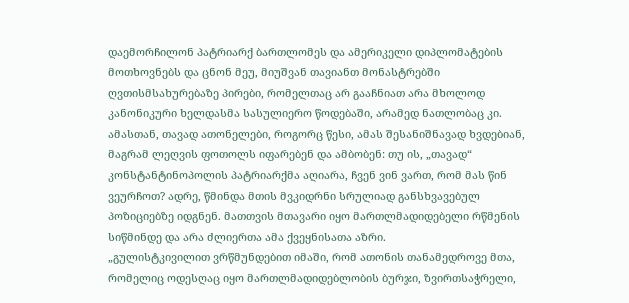დაემორჩილონ პატრიარქ ბართლომეს და ამერიკელი დიპლომატების მოთხოვნებს და ცნონ მეუ, მიუშვან თავიანთ მონასტრებში ღვთისმსახურებაზე პირები, რომელთაც არ გააჩნიათ არა მხოლოდ კანონიკური ხელდასმა სასულიერო წოდებაში, არამედ ნათლობაც კი. ამასთან, თავად ათონელები, როგორც წესი, ამას შესანიშნავად ხვდებიან, მაგრამ ლეღვის ფოთოლს იფარებენ და ამბობენ: თუ ის, „თავად“ კონსტანტინოპოლის პატრიარქმა აღიარა, ჩვენ ვინ ვართ, რომ მას წინ ვეურჩოთ? ადრე, წმინდა მთის მვკიდრნი სრულიად განსხვავებულ პოზიციებზე იდგნენ. მათთვის მთავარი იყო მართლმადიდებელი რწმენის სიწმინდე და არა ძლიერთა ამა ქვეყნისათა აზრი.
„გულისტკივილით ვრწმუნდებით იმაში, რომ ათონის თანამედროვე მთა, რომელიც ოდესღაც იყო მართლმადიდებლობის ბურჯი, ზვირთსაჭრელი,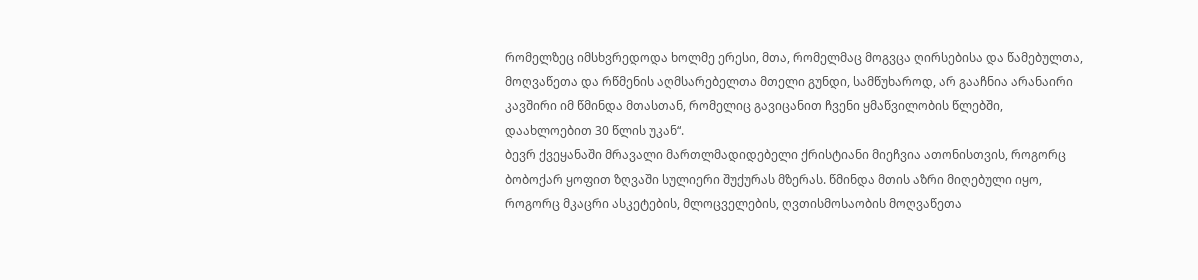რომელზეც იმსხვრედოდა ხოლმე ერესი, მთა, რომელმაც მოგვცა ღირსებისა და წამებულთა, მოღვაწეთა და რწმენის აღმსარებელთა მთელი გუნდი, სამწუხაროდ, არ გააჩნია არანაირი კავშირი იმ წმინდა მთასთან, რომელიც გავიცანით ჩვენი ყმაწვილობის წლებში, დაახლოებით 30 წლის უკან“.
ბევრ ქვეყანაში მრავალი მართლმადიდებელი ქრისტიანი მიეჩვია ათონისთვის, როგორც ბობოქარ ყოფით ზღვაში სულიერი შუქურას მზერას. წმინდა მთის აზრი მიღებული იყო, როგორც მკაცრი ასკეტების, მლოცველების, ღვთისმოსაობის მოღვაწეთა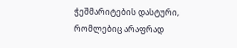ჭეშმარიტების დასტური, რომლებიც არაფრად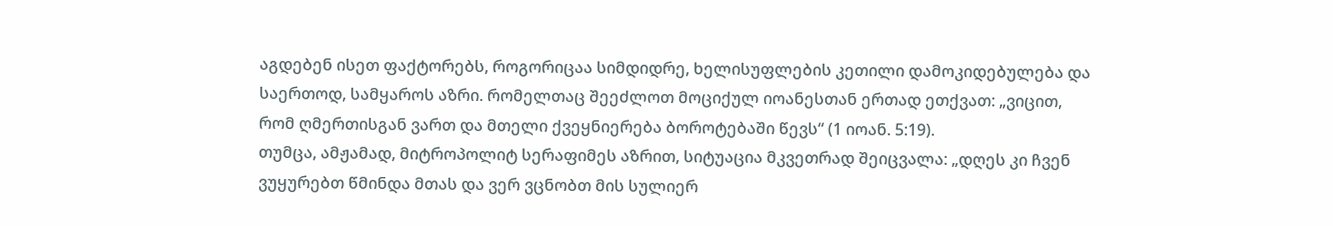აგდებენ ისეთ ფაქტორებს, როგორიცაა სიმდიდრე, ხელისუფლების კეთილი დამოკიდებულება და საერთოდ, სამყაროს აზრი. რომელთაც შეეძლოთ მოციქულ იოანესთან ერთად ეთქვათ: „ვიცით, რომ ღმერთისგან ვართ და მთელი ქვეყნიერება ბოროტებაში წევს“ (1 იოან. 5:19).
თუმცა, ამჟამად, მიტროპოლიტ სერაფიმეს აზრით, სიტუაცია მკვეთრად შეიცვალა: „დღეს კი ჩვენ ვუყურებთ წმინდა მთას და ვერ ვცნობთ მის სულიერ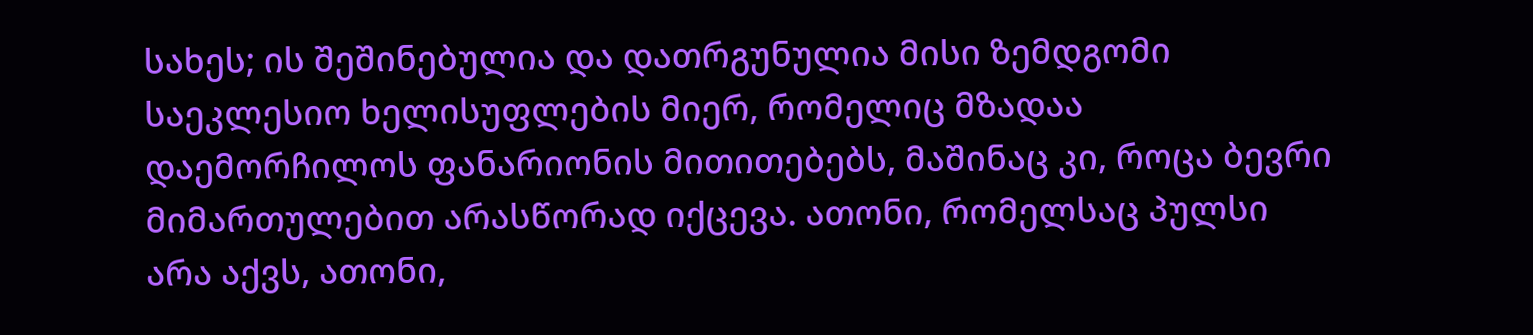სახეს; ის შეშინებულია და დათრგუნულია მისი ზემდგომი საეკლესიო ხელისუფლების მიერ, რომელიც მზადაა დაემორჩილოს ფანარიონის მითითებებს, მაშინაც კი, როცა ბევრი მიმართულებით არასწორად იქცევა. ათონი, რომელსაც პულსი არა აქვს, ათონი,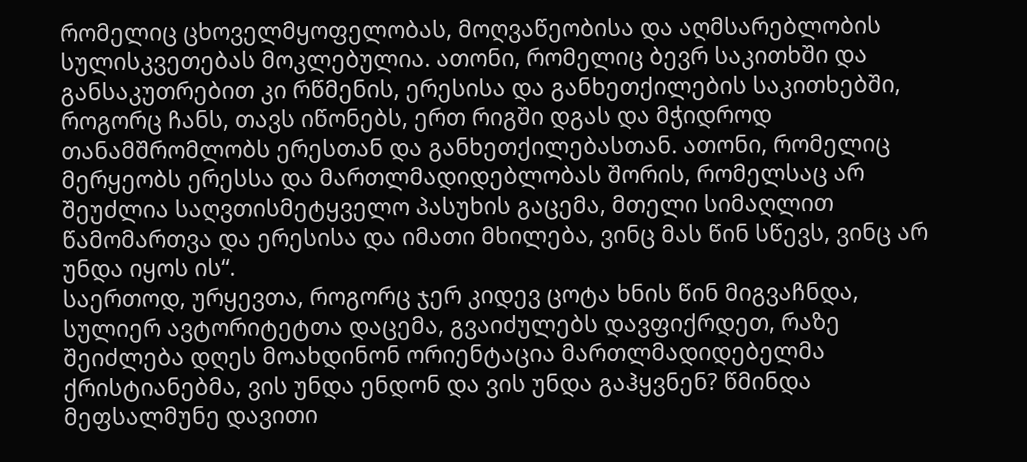რომელიც ცხოველმყოფელობას, მოღვაწეობისა და აღმსარებლობის სულისკვეთებას მოკლებულია. ათონი, რომელიც ბევრ საკითხში და განსაკუთრებით კი რწმენის, ერესისა და განხეთქილების საკითხებში, როგორც ჩანს, თავს იწონებს, ერთ რიგში დგას და მჭიდროდ თანამშრომლობს ერესთან და განხეთქილებასთან. ათონი, რომელიც მერყეობს ერესსა და მართლმადიდებლობას შორის, რომელსაც არ შეუძლია საღვთისმეტყველო პასუხის გაცემა, მთელი სიმაღლით წამომართვა და ერესისა და იმათი მხილება, ვინც მას წინ სწევს, ვინც არ უნდა იყოს ის“.
საერთოდ, ურყევთა, როგორც ჯერ კიდევ ცოტა ხნის წინ მიგვაჩნდა, სულიერ ავტორიტეტთა დაცემა, გვაიძულებს დავფიქრდეთ, რაზე შეიძლება დღეს მოახდინონ ორიენტაცია მართლმადიდებელმა ქრისტიანებმა, ვის უნდა ენდონ და ვის უნდა გაჰყვნენ? წმინდა მეფსალმუნე დავითი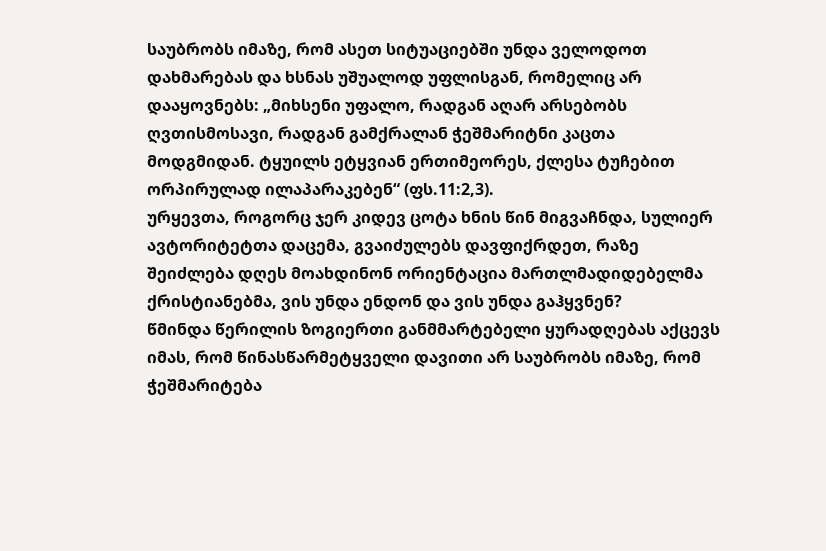საუბრობს იმაზე, რომ ასეთ სიტუაციებში უნდა ველოდოთ დახმარებას და ხსნას უშუალოდ უფლისგან, რომელიც არ დააყოვნებს: „მიხსენი უფალო, რადგან აღარ არსებობს ღვთისმოსავი, რადგან გამქრალან ჭეშმარიტნი კაცთა მოდგმიდან. ტყუილს ეტყვიან ერთიმეორეს, ქლესა ტუჩებით ორპირულად ილაპარაკებენ“ (ფს.11:2,3).
ურყევთა, როგორც ჯერ კიდევ ცოტა ხნის წინ მიგვაჩნდა, სულიერ ავტორიტეტთა დაცემა, გვაიძულებს დავფიქრდეთ, რაზე შეიძლება დღეს მოახდინონ ორიენტაცია მართლმადიდებელმა ქრისტიანებმა, ვის უნდა ენდონ და ვის უნდა გაჰყვნენ?
წმინდა წერილის ზოგიერთი განმმარტებელი ყურადღებას აქცევს იმას, რომ წინასწარმეტყველი დავითი არ საუბრობს იმაზე, რომ ჭეშმარიტება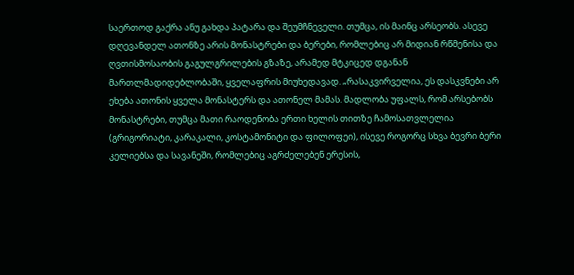საერთოდ გაქრა ანუ გახდა პატარა და შეუმჩნეველი. თუმცა, ის მაინც არსეობს. ასევე დღევანდელ ათონზე არის მონასტრები და ბერები, რომლებიც არ მიდიან რწმენისა და ღვთისმოსაობის გაგულგრილების გზაზე, არამედ მტკიცედ დგანან მართლმადიდებლობაში, ყველაფრის მიუხედავად. „რასაკვირველია, ეს დასკვნები არ ეხება ათონის ყველა მონასტერს და ათონელ მამას. მადლობა უფალს, რომ არსებობს მონასტრები, თუმცა მათი რაოდენობა ერთი ხელის თითზე ჩამოსათვლელია (გრიგორიატი, კარაკალი, კოსტამონიტი და ფილოფეი), ისევე როგორც სხვა ბევრი ბერი კელიებსა და სავანეში, რომლებიც აგრძელებენ ერესის,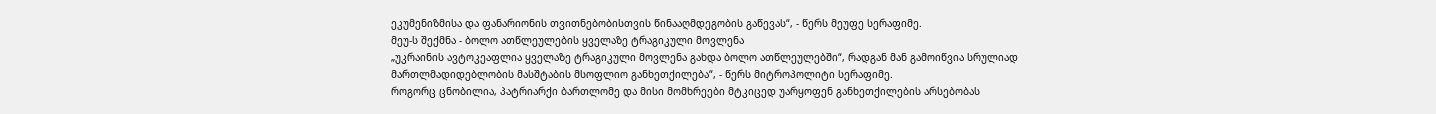ეკუმენიზმისა და ფანარიონის თვითნებობისთვის წინააღმდეგობის გაწევას“, - წერს მეუფე სერაფიმე.
მეუ-ს შექმნა - ბოლო ათწლეულების ყველაზე ტრაგიკული მოვლენა
„უკრაინის ავტოკეაფლია ყველაზე ტრაგიკული მოვლენა გახდა ბოლო ათწლეულებში“, რადგან მან გამოიწვია სრულიად მართლმადიდებლობის მასშტაბის მსოფლიო განხეთქილება“, - წერს მიტროპოლიტი სერაფიმე.
როგორც ცნობილია, პატრიარქი ბართლომე და მისი მომხრეები მტკიცედ უარყოფენ განხეთქილების არსებობას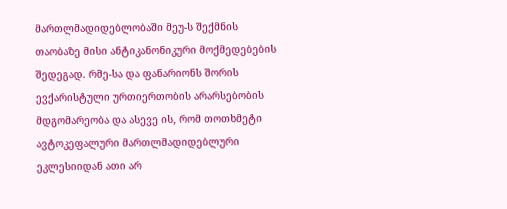მართლმადიდებლობაში მეუ-ს შექმნის თაობაზე მისი ანტიკანონიკური მოქმედებების შედეგად. რმე-სა და ფანარიონს შორის ევქარისტული ურთიერთობის არარსებობის მდგომარეობა და ასევე ის, რომ თოთხმეტი ავტოკეფალური მართლმადიდებლური ეკლესიიდან ათი არ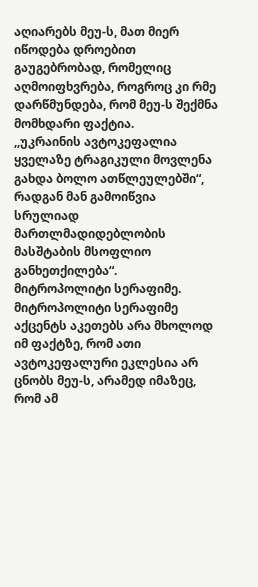აღიარებს მეუ-ს, მათ მიერ იწოდება დროებით გაუგებრობად, რომელიც აღმოიფხვრება, როგროც კი რმე დარწმუნდება, რომ მეუ-ს შექმნა მომხდარი ფაქტია.
,,უკრაინის ავტოკეფალია ყველაზე ტრაგიკული მოვლენა გახდა ბოლო ათწლეულებში“, რადგან მან გამოიწვია სრულიად მართლმადიდებლობის მასშტაბის მსოფლიო განხეთქილება“.
მიტროპოლიტი სერაფიმე.
მიტროპოლიტი სერაფიმე აქცენტს აკეთებს არა მხოლოდ იმ ფაქტზე, რომ ათი ავტოკეფალური ეკლესია არ ცნობს მეუ-ს, არამედ იმაზეც, რომ ამ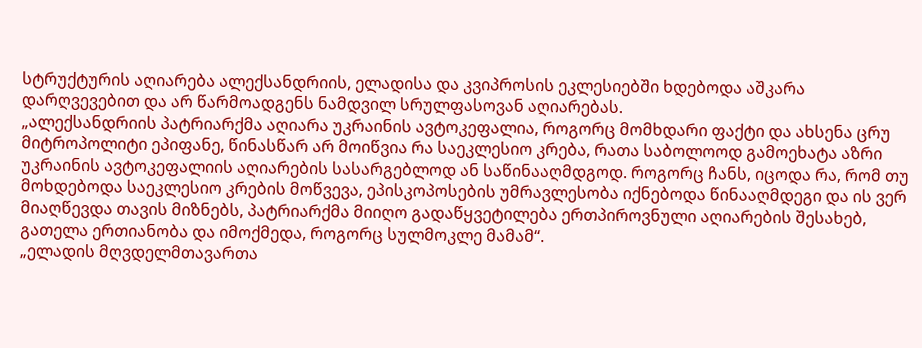სტრუქტურის აღიარება ალექსანდრიის, ელადისა და კვიპროსის ეკლესიებში ხდებოდა აშკარა დარღვევებით და არ წარმოადგენს ნამდვილ სრულფასოვან აღიარებას.
„ალექსანდრიის პატრიარქმა აღიარა უკრაინის ავტოკეფალია, როგორც მომხდარი ფაქტი და ახსენა ცრუ მიტროპოლიტი ეპიფანე, წინასწარ არ მოიწვია რა საეკლესიო კრება, რათა საბოლოოდ გამოეხატა აზრი უკრაინის ავტოკეფალიის აღიარების სასარგებლოდ ან საწინააღმდგოდ. როგორც ჩანს, იცოდა რა, რომ თუ მოხდებოდა საეკლესიო კრების მოწვევა, ეპისკოპოსების უმრავლესობა იქნებოდა წინააღმდეგი და ის ვერ მიაღწევდა თავის მიზნებს, პატრიარქმა მიიღო გადაწყვეტილება ერთპიროვნული აღიარების შესახებ, გათელა ერთიანობა და იმოქმედა, როგორც სულმოკლე მამამ“.
„ელადის მღვდელმთავართა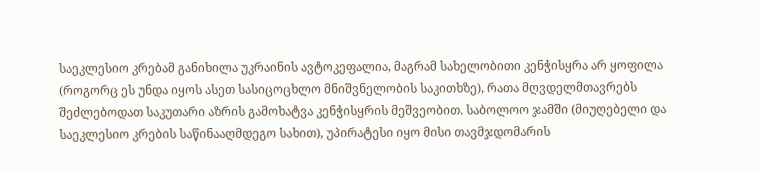საეკლესიო კრებამ განიხილა უკრაინის ავტოკეფალია, მაგრამ სახელობითი კენჭისყრა არ ყოფილა (როგორც ეს უნდა იყოს ასეთ სასიცოცხლო მნიშვნელობის საკითხზე), რათა მღვდელმთავრებს შეძლებოდათ საკუთარი აზრის გამოხატვა კენჭისყრის მეშვეობით. საბოლოო ჯამში (მიუღებელი და საეკლესიო კრების საწინააღმდეგო სახით), უპირატესი იყო მისი თავმჯდომარის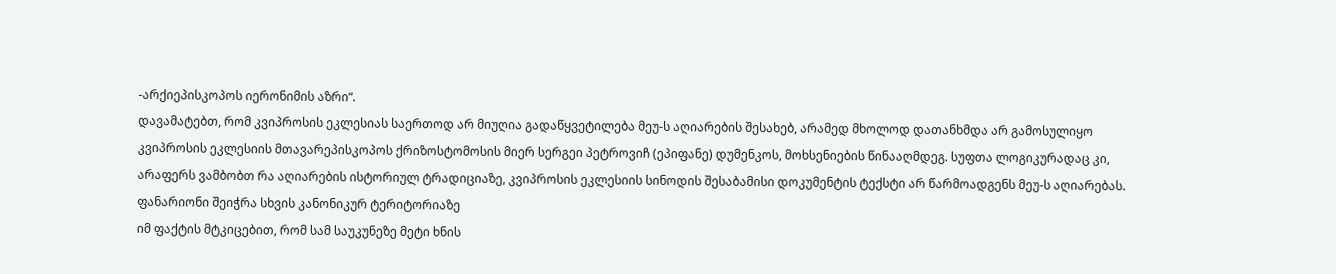-არქიეპისკოპოს იერონიმის აზრი“.
დავამატებთ, რომ კვიპროსის ეკლესიას საერთოდ არ მიუღია გადაწყვეტილება მეუ-ს აღიარების შესახებ, არამედ მხოლოდ დათანხმდა არ გამოსულიყო კვიპროსის ეკლესიის მთავარეპისკოპოს ქრიზოსტომოსის მიერ სერგეი პეტროვიჩ (ეპიფანე) დუმენკოს, მოხსენიების წინააღმდეგ. სუფთა ლოგიკურადაც კი, არაფერს ვამბობთ რა აღიარების ისტორიულ ტრადიციაზე, კვიპროსის ეკლესიის სინოდის შესაბამისი დოკუმენტის ტექსტი არ წარმოადგენს მეუ-ს აღიარებას.
ფანარიონი შეიჭრა სხვის კანონიკურ ტერიტორიაზე
იმ ფაქტის მტკიცებით, რომ სამ საუკუნეზე მეტი ხნის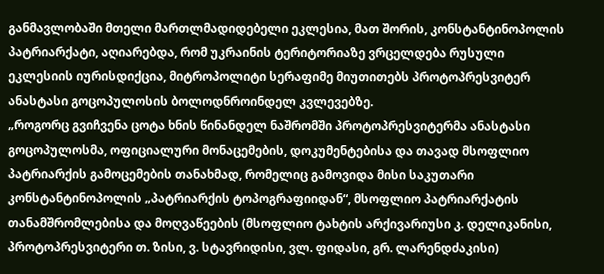განმავლობაში მთელი მართლმადიდებელი ეკლესია, მათ შორის, კონსტანტინოპოლის პატრიარქატი, აღიარებდა, რომ უკრაინის ტერიტორიაზე ვრცელდება რუსული ეკლესიის იურისდიქცია, მიტროპოლიტი სერაფიმე მიუთითებს პროტოპრესვიტერ ანასტასი გოცოპულოსის ბოლოდნროინდელ კვლევებზე.
„როგორც გვიჩვენა ცოტა ხნის წინანდელ ნაშრომში პროტოპრესვიტერმა ანასტასი გოცოპულოსმა, ოფიციალური მონაცემების, დოკუმენტებისა და თავად მსოფლიო პატრიარქის გამოცემების თანახმად, რომელიც გამოვიდა მისი საკუთარი კონსტანტინოპოლის „პატრიარქის ტოპოგრაფიიდან“, მსოფლიო პატრიარქატის თანამშრომლებისა და მოღვაწეების (მსოფლიო ტახტის არქივარიუსი კ. დელიკანისი, პროტოპრესვიტერი თ. ზისი, ვ. სტავრიდისი, ვლ. ფიდასი, გრ. ლარენდძაკისი)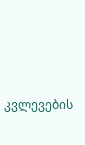კვლევების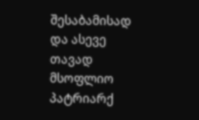შესაბამისად და ასევე თავად მსოფლიო პატრიარქ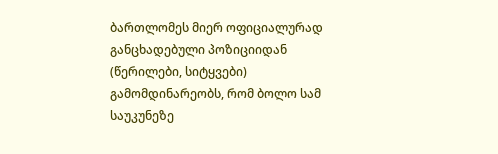ბართლომეს მიერ ოფიციალურად განცხადებული პოზიციიდან (წერილები, სიტყვები) გამომდინარეობს, რომ ბოლო სამ საუკუნეზე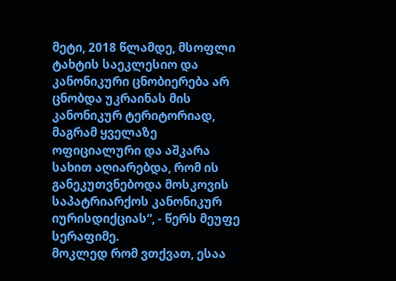მეტი, 2018 წლამდე, მსოფლი ტახტის საეკლესიო და კანონიკური ცნობიერება არ ცნობდა უკრაინას მის კანონიკურ ტერიტორიად, მაგრამ ყველაზე ოფიციალური და აშკარა სახით აღიარებდა, რომ ის განეკუთვნებოდა მოსკოვის საპატრიარქოს კანონიკურ იურისდიქციას“, - წერს მეუფე სერაფიმე.
მოკლედ რომ ვთქვათ, ესაა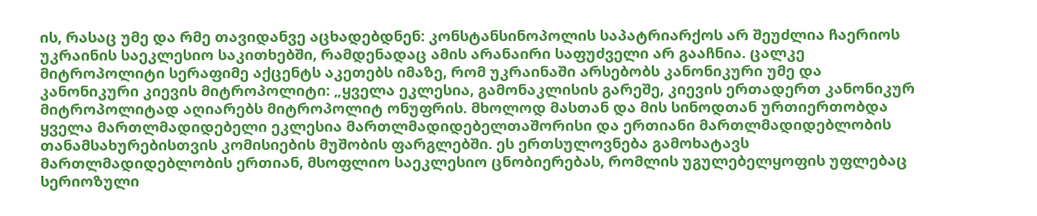ის, რასაც უმე და რმე თავიდანვე აცხადებდნენ: კონსტანსინოპოლის საპატრიარქოს არ შეუძლია ჩაერიოს უკრაინის საეკლესიო საკითხებში, რამდენადაც ამის არანაირი საფუძველი არ გააჩნია. ცალკე მიტროპოლიტი სერაფიმე აქცენტს აკეთებს იმაზე, რომ უკრაინაში არსებობს კანონიკური უმე და კანონიკური კიევის მიტროპოლიტი: „ყველა ეკლესია, გამონაკლისის გარეშე, კიევის ერთადერთ კანონიკურ მიტროპოლიტად აღიარებს მიტროპოლიტ ონუფრის. მხოლოდ მასთან და მის სინოდთან ურთიერთობდა ყველა მართლმადიდებელი ეკლესია მართლმადიდებელთაშორისი და ერთიანი მართლმადიდებლობის თანამსახურებისთვის კომისიების მუშობის ფარგლებში. ეს ერთსულოვნება გამოხატავს მართლმადიდებლობის ერთიან, მსოფლიო საეკლესიო ცნობიერებას, რომლის უგულებელყოფის უფლებაც სერიოზული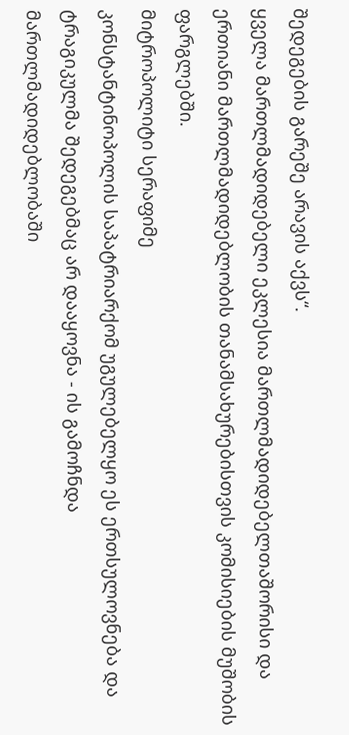შედეგების გარეშე არავის აქვს“.
ყველა მართლმადიდებელი ეკლესია მართლმადიდებელთაშორისი და ერთიანი მართლმადიდებლობის თანამსახურებისთვის კომისიების მუშობის ფარგლებში.
მიტროპოლიტი სერაფიმე
კონსტანტინოპოლის საპატრიარქომ უგულებელყო ეს ერთსულოვნება და ტრაგიკულმა შედეგებმაც არ დააყოვნა - ის გამოჩნდა მართლმადიდებლობაში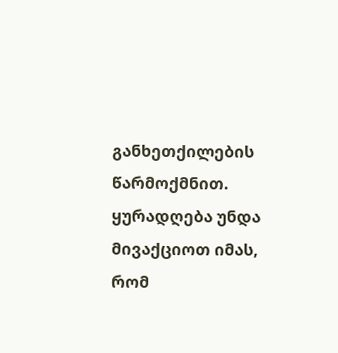განხეთქილების წარმოქმნით. ყურადღება უნდა მივაქციოთ იმას, რომ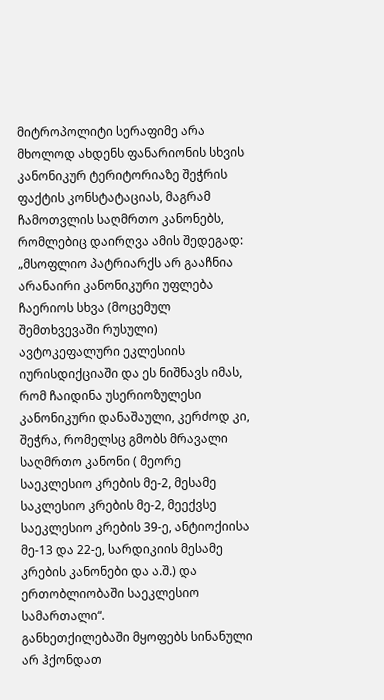მიტროპოლიტი სერაფიმე არა მხოლოდ ახდენს ფანარიონის სხვის კანონიკურ ტერიტორიაზე შეჭრის ფაქტის კონსტატაციას, მაგრამ ჩამოთვლის საღმრთო კანონებს, რომლებიც დაირღვა ამის შედეგად: „მსოფლიო პატრიარქს არ გააჩნია არანაირი კანონიკური უფლება ჩაერიოს სხვა (მოცემულ შემთხვევაში რუსული) ავტოკეფალური ეკლესიის იურისდიქციაში და ეს ნიშნავს იმას, რომ ჩაიდინა უსერიოზულესი კანონიკური დანაშაული, კერძოდ კი, შეჭრა, რომელსც გმობს მრავალი საღმრთო კანონი ( მეორე საეკლესიო კრების მე-2, მესამე საკლესიო კრების მე-2, მეექვსე საეკლესიო კრების 39-ე, ანტიოქიისა მე-13 და 22-ე, სარდიკიის მესამე კრების კანონები და ა.შ.) და ერთობლიობაში საეკლესიო სამართალი“.
განხეთქილებაში მყოფებს სინანული არ ჰქონდათ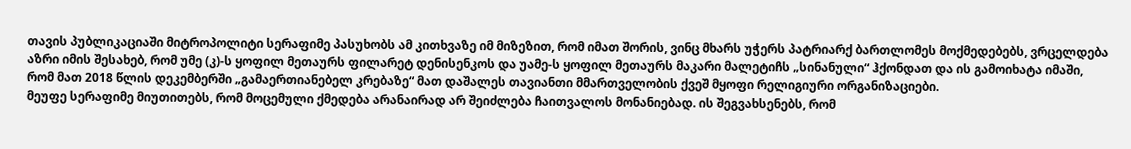თავის პუბლიკაციაში მიტროპოლიტი სერაფიმე პასუხობს ამ კითხვაზე იმ მიზეზით, რომ იმათ შორის, ვინც მხარს უჭერს პატრიარქ ბართლომეს მოქმედებებს, ვრცელდება აზრი იმის შესახებ, რომ უმე (კ)-ს ყოფილ მეთაურს ფილარეტ დენისენკოს და უამე-ს ყოფილ მეთაურს მაკარი მალეტიჩს „სინანული“ ჰქონდათ და ის გამოიხატა იმაში, რომ მათ 2018 წლის დეკემბერში „გამაერთიანებელ კრებაზე“ მათ დაშალეს თავიანთი მმართველობის ქვეშ მყოფი რელიგიური ორგანიზაციები.
მეუფე სერაფიმე მიუთითებს, რომ მოცემული ქმედება არანაირად არ შეიძლება ჩაითვალოს მონანიებად. ის შეგვახსენებს, რომ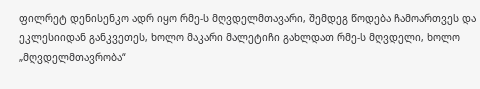ფილრეტ დენისენკო ადრ იყო რმე-ს მღვდელმთავარი, შემდეგ წოდება ჩამოართვეს და ეკლესიიდან განკვეთეს, ხოლო მაკარი მალეტიჩი გახლდათ რმე-ს მღვდელი, ხოლო „მღვდელმთავრობა“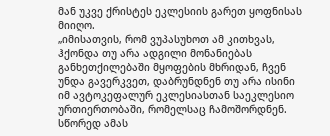მან უკვე ქრისტეს ეკლესიის გარეთ ყოფნისას მიიღო.
„იმისათვის, რომ ვუპასუხოთ ამ კითხვას, ჰქონდა თუ არა ადგილი მონანიებას განხეთქილებაში მყოფების მხრიდან, ჩვენ უნდა გავერკვეთ, დაბრუნდნენ თუ არა ისინი იმ ავტოკეფალურ ეკლესიასთან საეკლესიო ურთიერთობაში, რომელსაც ჩამოშორდნენ. სწორედ ამას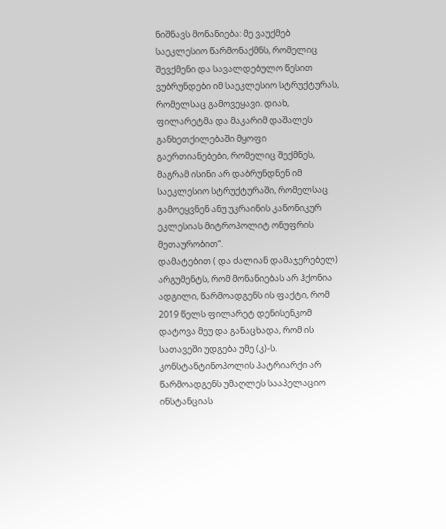ნიშნავს მონანიება: მე ვაუქმებ საეკლესიო წარმონაქმნს, რომელიც შევქმენი და სავალდებულო წესით ვუბრუნდები იმ საეკლესიო სტრუქტურას, რომელსაც გამოვეყავი. დიახ, ფილარეტმა და მაკარიმ დაშალეს განხეთქილებაში მყოფი გაერთიანებები, რომელიც შექმნეს, მაგრამ ისინი არ დაბრუნდნენ იმ საეკლესიო სტრუქტურაში, რომელსაც გამოეყვნენ ანუ უკრაინის კანონიკურ ეკლესიას მიტროპოლიტ ონუფრის მეთაურობით“.
დამატებით ( და ძალიან დამაჯერებელ) არგუმენტს, რომ მონანიებას არ ჰქონია ადგილი, წარმოადგენს ის ფაქტი, რომ 2019 წელს ფილარეტ დენისენკომ დატოვა მეუ და განაცხადა, რომ ის სათავეში უდგება უმე (კ)-ს.
კონსტანტინოპოლის პატრიარქი არ წარმოადგენს უმაღლეს სააპელაციო ინსტანციას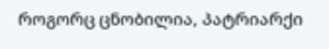როგორც ცნობილია, პატრიარქი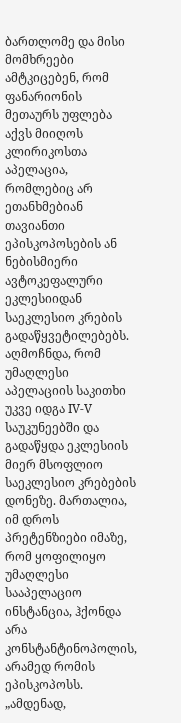ბართლომე და მისი მომხრეები ამტკიცებენ, რომ ფანარიონის მეთაურს უფლება აქვს მიიღოს კლირიკოსთა აპელაცია, რომლებიც არ ეთანხმებიან თავიანთი ეპისკოპოსების ან ნებისმიერი ავტოკეფალური ეკლესიიდან საეკლესიო კრების გადაწყვეტილებებს. აღმოჩნდა, რომ უმაღლესი აპელაციის საკითხი უკვე იდგა IV-V საუკუნეებში და გადაწყდა ეკლესიის მიერ მსოფლიო საეკლესიო კრებების დონეზე. მართალია, იმ დროს პრეტენზიები იმაზე, რომ ყოფილიყო უმაღლესი სააპელაციო ინსტანცია, ჰქონდა არა კონსტანტინოპოლის, არამედ რომის ეპისკოპოსს.
„ამდენად,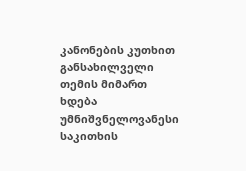კანონების კუთხით განსახილველი თემის მიმართ ხდება უმნიშვნელოვანესი საკითხის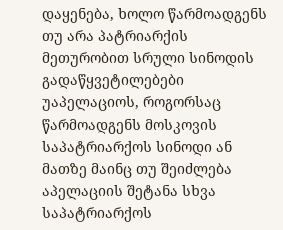დაყენება, ხოლო წარმოადგენს თუ არა პატრიარქის მეთურობით სრული სინოდის გადაწყვეტილებები უაპელაციოს, როგორსაც წარმოადგენს მოსკოვის საპატრიარქოს სინოდი ან მათზე მაინც თუ შეიძლება აპელაციის შეტანა სხვა საპატრიარქოს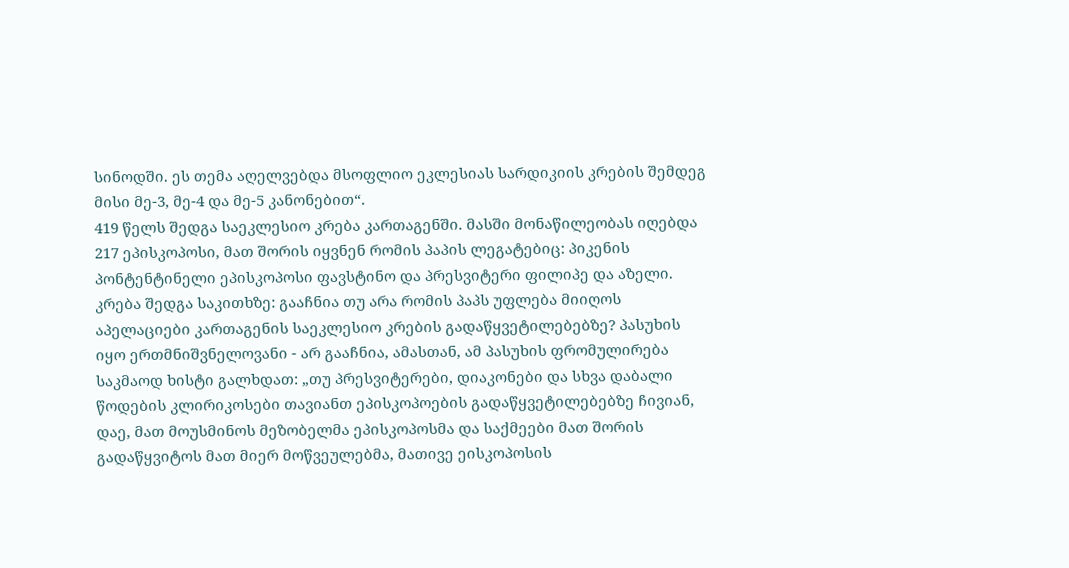სინოდში. ეს თემა აღელვებდა მსოფლიო ეკლესიას სარდიკიის კრების შემდეგ მისი მე-3, მე-4 და მე-5 კანონებით“.
419 წელს შედგა საეკლესიო კრება კართაგენში. მასში მონაწილეობას იღებდა 217 ეპისკოპოსი, მათ შორის იყვნენ რომის პაპის ლეგატებიც: პიკენის პონტენტინელი ეპისკოპოსი ფავსტინო და პრესვიტერი ფილიპე და აზელი. კრება შედგა საკითხზე: გააჩნია თუ არა რომის პაპს უფლება მიიღოს აპელაციები კართაგენის საეკლესიო კრების გადაწყვეტილებებზე? პასუხის იყო ერთმნიშვნელოვანი - არ გააჩნია, ამასთან, ამ პასუხის ფრომულირება საკმაოდ ხისტი გალხდათ: „თუ პრესვიტერები, დიაკონები და სხვა დაბალი წოდების კლირიკოსები თავიანთ ეპისკოპოების გადაწყვეტილებებზე ჩივიან, დაე, მათ მოუსმინოს მეზობელმა ეპისკოპოსმა და საქმეები მათ შორის გადაწყვიტოს მათ მიერ მოწვეულებმა, მათივე ეისკოპოსის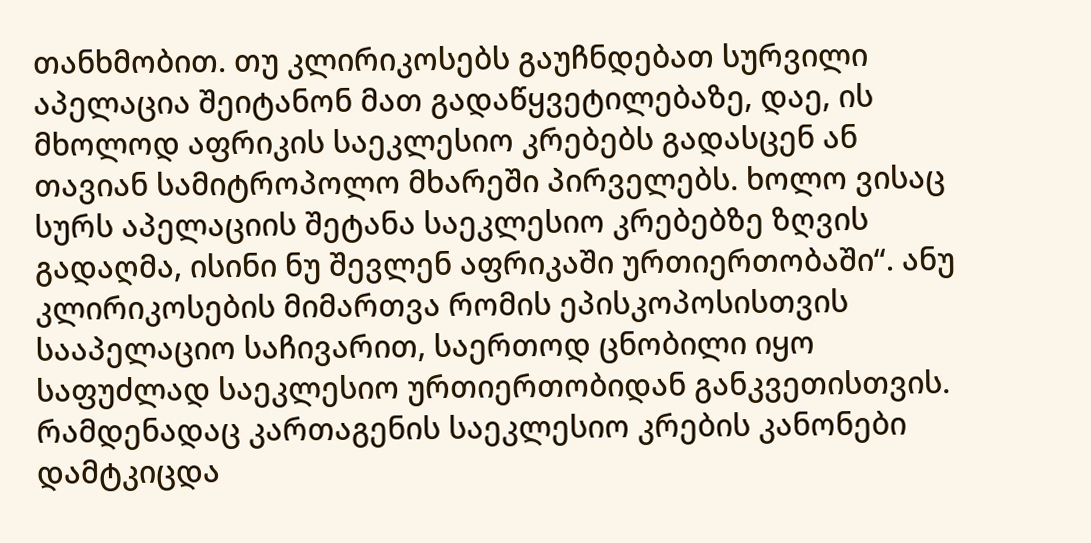თანხმობით. თუ კლირიკოსებს გაუჩნდებათ სურვილი აპელაცია შეიტანონ მათ გადაწყვეტილებაზე, დაე, ის მხოლოდ აფრიკის საეკლესიო კრებებს გადასცენ ან თავიან სამიტროპოლო მხარეში პირველებს. ხოლო ვისაც სურს აპელაციის შეტანა საეკლესიო კრებებზე ზღვის გადაღმა, ისინი ნუ შევლენ აფრიკაში ურთიერთობაში“. ანუ კლირიკოსების მიმართვა რომის ეპისკოპოსისთვის სააპელაციო საჩივარით, საერთოდ ცნობილი იყო საფუძლად საეკლესიო ურთიერთობიდან განკვეთისთვის.
რამდენადაც კართაგენის საეკლესიო კრების კანონები დამტკიცდა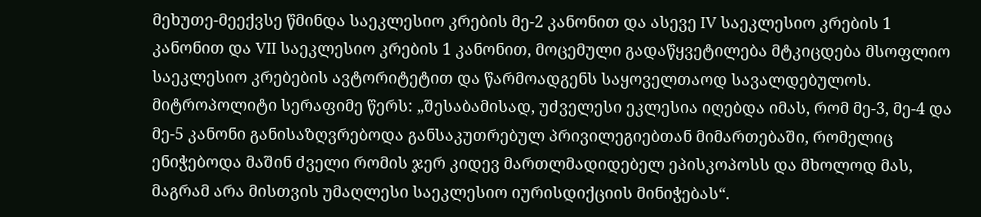მეხუთე-მეექვსე წმინდა საეკლესიო კრების მე-2 კანონით და ასევე IV საეკლესიო კრების 1 კანონით და VII საეკლესიო კრების 1 კანონით, მოცემული გადაწყვეტილება მტკიცდება მსოფლიო საეკლესიო კრებების ავტორიტეტით და წარმოადგენს საყოველთაოდ სავალდებულოს. მიტროპოლიტი სერაფიმე წერს: „შესაბამისად, უძველესი ეკლესია იღებდა იმას, რომ მე-3, მე-4 და მე-5 კანონი განისაზღვრებოდა განსაკუთრებულ პრივილეგიებთან მიმართებაში, რომელიც ენიჭებოდა მაშინ ძველი რომის ჯერ კიდევ მართლმადიდებელ ეპისკოპოსს და მხოლოდ მას, მაგრამ არა მისთვის უმაღლესი საეკლესიო იურისდიქციის მინიჭებას“.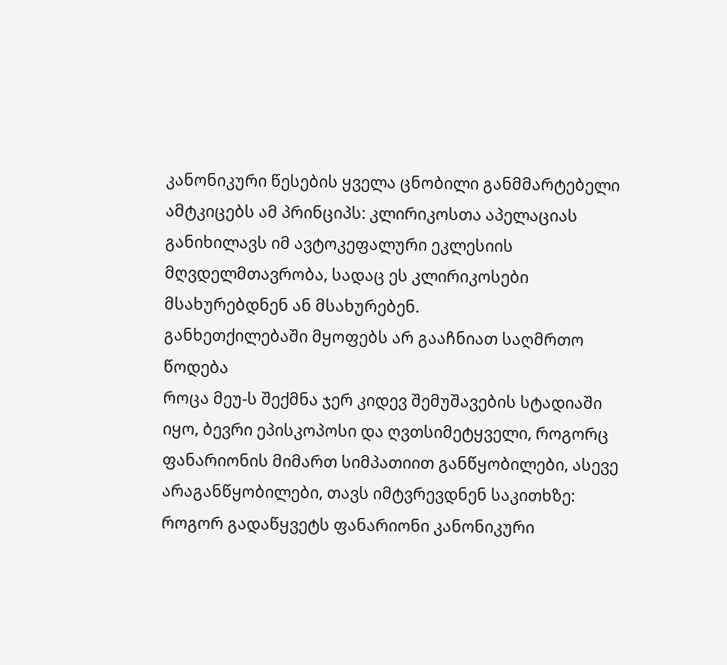კანონიკური წესების ყველა ცნობილი განმმარტებელი ამტკიცებს ამ პრინციპს: კლირიკოსთა აპელაციას განიხილავს იმ ავტოკეფალური ეკლესიის მღვდელმთავრობა, სადაც ეს კლირიკოსები მსახურებდნენ ან მსახურებენ.
განხეთქილებაში მყოფებს არ გააჩნიათ საღმრთო წოდება
როცა მეუ-ს შექმნა ჯერ კიდევ შემუშავების სტადიაში იყო, ბევრი ეპისკოპოსი და ღვთსიმეტყველი, როგორც ფანარიონის მიმართ სიმპათიით განწყობილები, ასევე არაგანწყობილები, თავს იმტვრევდნენ საკითხზე: როგორ გადაწყვეტს ფანარიონი კანონიკური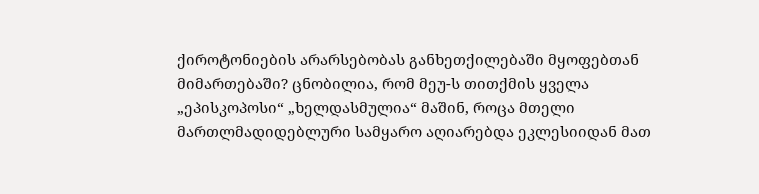ქიროტონიების არარსებობას განხეთქილებაში მყოფებთან მიმართებაში? ცნობილია, რომ მეუ-ს თითქმის ყველა „ეპისკოპოსი“ „ხელდასმულია“ მაშინ, როცა მთელი მართლმადიდებლური სამყარო აღიარებდა ეკლესიიდან მათ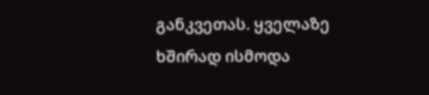განკვეთას. ყველაზე ხშირად ისმოდა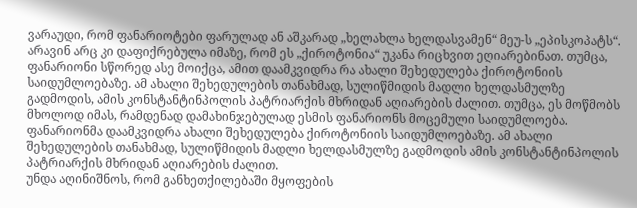ვარაუდი, რომ ფანარიოტები ფარულად ან აშკარად „ხელახლა ხელდასვამენ“ მეუ-ს „ეპისკოპატს“. არავინ არც კი დაფიქრებულა იმაზე, რომ ეს „ქიროტონია“ უკანა რიცხვით ეღიარებინათ. თუმცა, ფანარიონი სწორედ ასე მოიქცა, ამით დაამკვიდრა რა ახალი შეხედულება ქიროტონიის საიდუმლოებაზე. ამ ახალი შეხედულების თანახმად, სულიწმიდის მადლი ხელდასმულზე გადმოდის, ამის კონსტანტინპოლის პატრიარქის მხრიდან აღიარების ძალით. თუმცა, ეს მოწმობს მხოლოდ იმას, რამდენად დამახინჯებულად ესმის ფანარიონს მოცემული საიდუმლოება.
ფანარიონმა დაამკვიდრა ახალი შეხედულება ქიროტონიის საიდუმლოებაზე. ამ ახალი შეხედულების თანახმად, სულიწმიდის მადლი ხელდასმულზე გადმოდის ამის კონსტანტინპოლის პატრიარქის მხრიდან აღიარების ძალით.
უნდა აღინიშნოს, რომ განხეთქილებაში მყოფების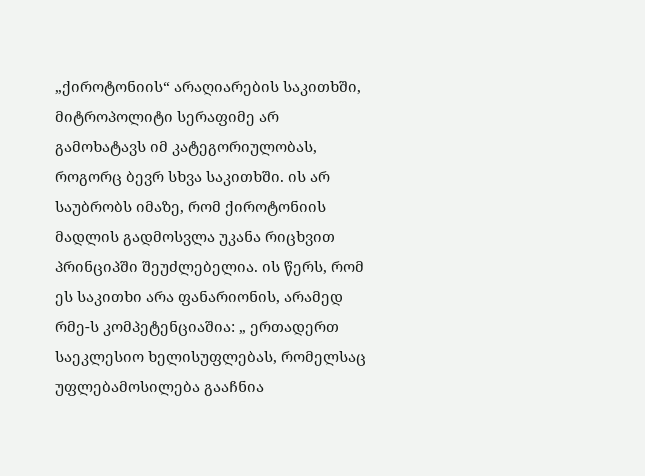„ქიროტონიის“ არაღიარების საკითხში, მიტროპოლიტი სერაფიმე არ გამოხატავს იმ კატეგორიულობას, როგორც ბევრ სხვა საკითხში. ის არ საუბრობს იმაზე, რომ ქიროტონიის მადლის გადმოსვლა უკანა რიცხვით პრინციპში შეუძლებელია. ის წერს, რომ ეს საკითხი არა ფანარიონის, არამედ რმე-ს კომპეტენციაშია: „ ერთადერთ საეკლესიო ხელისუფლებას, რომელსაც უფლებამოსილება გააჩნია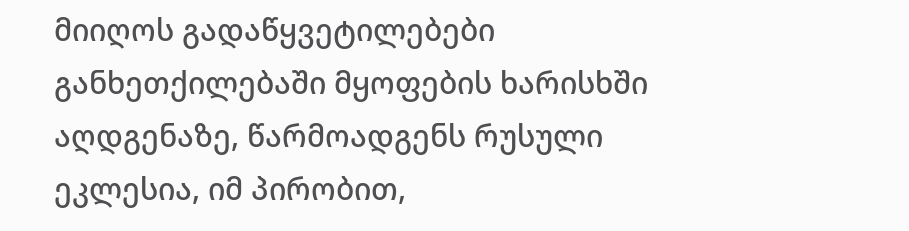მიიღოს გადაწყვეტილებები განხეთქილებაში მყოფების ხარისხში აღდგენაზე, წარმოადგენს რუსული ეკლესია, იმ პირობით,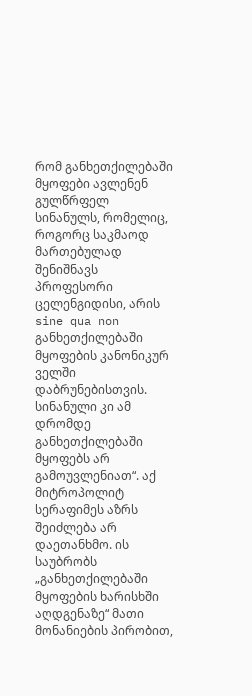რომ განხეთქილებაში მყოფები ავლენენ გულწრფელ სინანულს, რომელიც, როგორც საკმაოდ მართებულად შენიშნავს პროფესორი ცელენგიდისი, არის sine qua non განხეთქილებაში მყოფების კანონიკურ ველში დაბრუნებისთვის. სინანული კი ამ დრომდე განხეთქილებაში მყოფებს არ გამოუვლენიათ“. აქ მიტროპოლიტ სერაფიმეს აზრს შეიძლება არ დაეთანხმო. ის საუბრობს „განხეთქილებაში მყოფების ხარისხში აღდგენაზე“ მათი მონანიების პირობით,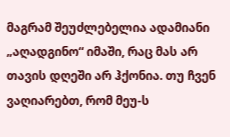მაგრამ შეუძლებელია ადამიანი „აღადგინო“ იმაში, რაც მას არ თავის დღეში არ ჰქონია. თუ ჩვენ ვაღიარებთ, რომ მეუ-ს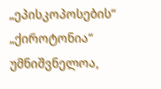„ეპისკოპოსების“ „ქიროტონია“ უმნიშვნელოა,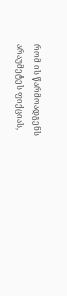რომ ის წარმოადგენს არაუმეტეს ფიქციას,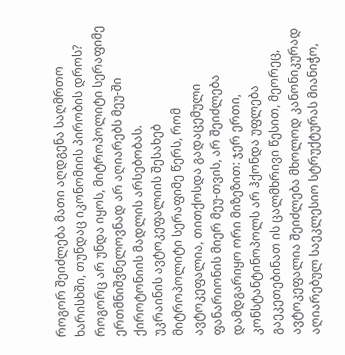როგორ შეიძლება მათი აღდგენა საღმრთო ხარისხში, თუნდაც იკონომიის პირობის დროს?
როგორც არ უნდა იყოს, მიტროპოლიტი სერაფიმე ერთმნიშვნელოვნად არ აღიარებს მეუ-ში ქიროტონიის მადლის არსებობას.
უკრაინის ავტოკეფალიის შესახებ
მიტროპოლიტი სერაფიმე წერს, რომ ავტოკეფალია, თითქოსდა გადაცემული ფანარიონის მიერ მეუ-თვის, არ შეიძლება დამდგარიყო ორი მიზეზით: ჯერ ერთი, კონსტანტინოპოლს არ ჰქონდა უფლება გაეკეთებინათ ის ცალმხრივი წესით, მეორეც, ავტოკეფალია შეიძლება მხოლოდ კანონიკურად აღიარებულ საეკლესიო სტრუქტურას მიანიჭო,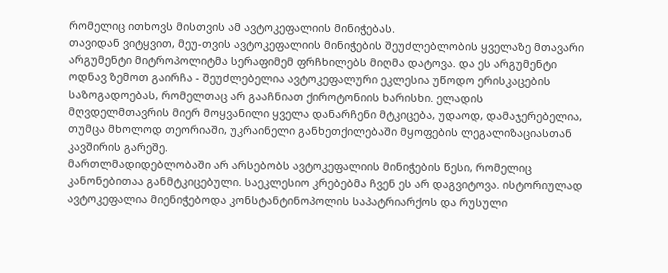რომელიც ითხოვს მისთვის ამ ავტოკეფალიის მინიჭებას.
თავიდან ვიტყვით, მეუ-თვის ავტოკეფალიის მინიჭების შეუძლებლობის ყველაზე მთავარი არგუმენტი მიტროპოლიტმა სერაფიმემ ფრჩხილებს მიღმა დატოვა. და ეს არგუმენტი ოდნავ ზემოთ გაირჩა - შეუძლებელია ავტოკეფალური ეკლესია უწოდო ერისკაცების საზოგადოებას, რომელთაც არ გააჩნიათ ქიროტონიის ხარისხი. ელადის მღვდელმთავრის მიერ მოყვანილი ყველა დანარჩენი მტკიცება, უდაოდ, დამაჯერებელია, თუმცა მხოლოდ თეორიაში, უკრაინელი განხეთქილებაში მყოფების ლეგალიზაციასთან კავშირის გარეშე.
მართლმადიდებლობაში არ არსებობს ავტოკეფალიის მინიჭების წესი, რომელიც კანონებითაა განმტკიცებული. საეკლესიო კრებებმა ჩვენ ეს არ დაგვიტოვა. ისტორიულად ავტოკეფალია მიენიჭებოდა კონსტანტინოპოლის საპატრიარქოს და რუსული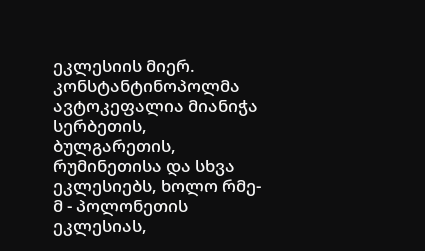ეკლესიის მიერ. კონსტანტინოპოლმა ავტოკეფალია მიანიჭა სერბეთის, ბულგარეთის, რუმინეთისა და სხვა ეკლესიებს, ხოლო რმე-მ - პოლონეთის ეკლესიას,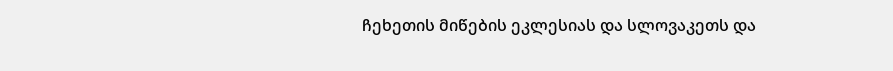ჩეხეთის მიწების ეკლესიას და სლოვაკეთს და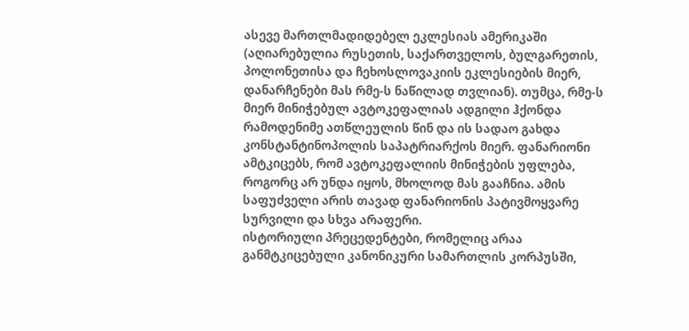ასევე მართლმადიდებელ ეკლესიას ამერიკაში (აღიარებულია რუსეთის, საქართველოს, ბულგარეთის, პოლონეთისა და ჩეხოსლოვაკიის ეკლესიების მიერ, დანარჩენები მას რმე-ს ნაწილად თვლიან). თუმცა, რმე-ს მიერ მინიჭებულ ავტოკეფალიას ადგილი ჰქონდა რამოდენიმე ათწლეულის წინ და ის სადაო გახდა კონსტანტინოპოლის საპატრიარქოს მიერ. ფანარიონი ამტკიცებს, რომ ავტოკეფალიის მინიჭების უფლება, როგორც არ უნდა იყოს, მხოლოდ მას გააჩნია. ამის საფუძველი არის თავად ფანარიონის პატივმოყვარე სურვილი და სხვა არაფერი.
ისტორიული პრეცედენტები, რომელიც არაა განმტკიცებული კანონიკური სამართლის კორპუსში,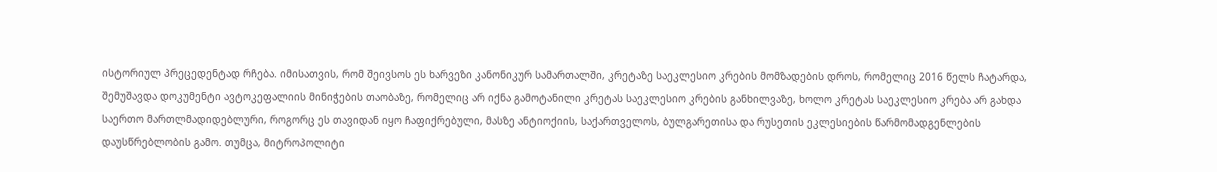ისტორიულ პრეცედენტად რჩება. იმისათვის, რომ შეივსოს ეს ხარვეზი კანონიკურ სამართალში, კრეტაზე საეკლესიო კრების მომზადების დროს, რომელიც 2016 წელს ჩატარდა, შემუშავდა დოკუმენტი ავტოკეფალიის მინიჭების თაობაზე, რომელიც არ იქნა გამოტანილი კრეტას საეკლესიო კრების განხილვაზე, ხოლო კრეტას საეკლესიო კრება არ გახდა საერთო მართლმადიდებლური, როგორც ეს თავიდან იყო ჩაფიქრებული, მასზე ანტიოქიის, საქართველოს, ბულგარეთისა და რუსეთის ეკლესიების წარმომადგენლების დაუსწრებლობის გამო. თუმცა, მიტროპოლიტი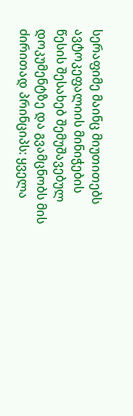სერაფიმე მაინც მიუთითებს ავტოკეფალიის მინიჭების წესის შესახებ შემუშავებულ დოკუმენტზე და გვამცნობს მის ძირითად პრინციპს: ყველა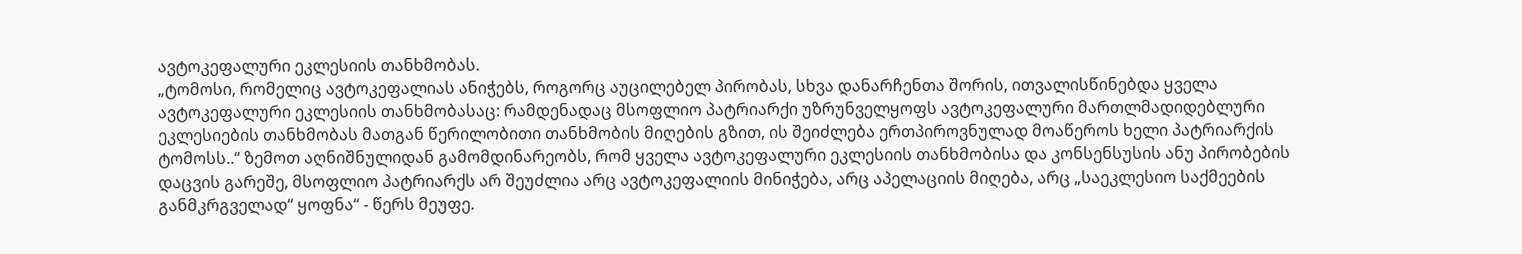ავტოკეფალური ეკლესიის თანხმობას.
„ტომოსი, რომელიც ავტოკეფალიას ანიჭებს, როგორც აუცილებელ პირობას, სხვა დანარჩენთა შორის, ითვალისწინებდა ყველა ავტოკეფალური ეკლესიის თანხმობასაც: რამდენადაც მსოფლიო პატრიარქი უზრუნველყოფს ავტოკეფალური მართლმადიდებლური ეკლესიების თანხმობას მათგან წერილობითი თანხმობის მიღების გზით, ის შეიძლება ერთპიროვნულად მოაწეროს ხელი პატრიარქის ტომოსს..“ ზემოთ აღნიშნულიდან გამომდინარეობს, რომ ყველა ავტოკეფალური ეკლესიის თანხმობისა და კონსენსუსის ანუ პირობების დაცვის გარეშე, მსოფლიო პატრიარქს არ შეუძლია არც ავტოკეფალიის მინიჭება, არც აპელაციის მიღება, არც „საეკლესიო საქმეების განმკრგველად“ ყოფნა“ - წერს მეუფე.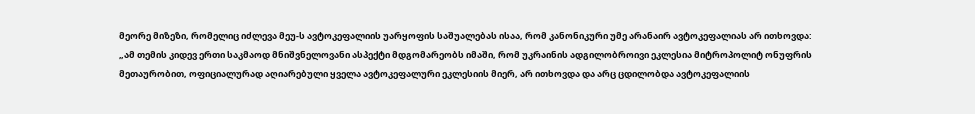მეორე მიზეზი, რომელიც იძლევა მეუ-ს ავტოკეფალიის უარყოფის საშუალებას ისაა, რომ კანონიკური უმე არანაირ ავტოკეფალიას არ ითხოვდა: „ამ თემის კიდევ ერთი საკმაოდ მნიშვნელოვანი ასპექტი მდგომარეობს იმაში, რომ უკრაინის ადგილობროივი ეკლესია მიტროპოლიტ ონუფრის მეთაურობით, ოფიციალურად აღიარებული ყველა ავტოკეფალური ეკლესიის მიერ, არ ითხოვდა და არც ცდილობდა ავტოკეფალიის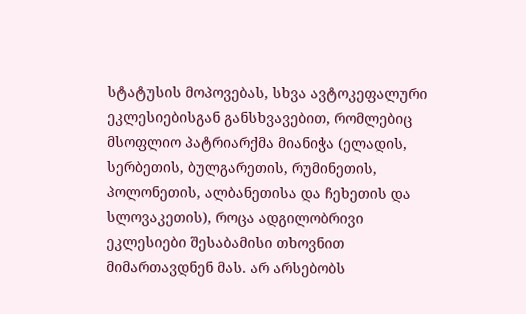სტატუსის მოპოვებას, სხვა ავტოკეფალური ეკლესიებისგან განსხვავებით, რომლებიც მსოფლიო პატრიარქმა მიანიჭა (ელადის, სერბეთის, ბულგარეთის, რუმინეთის, პოლონეთის, ალბანეთისა და ჩეხეთის და სლოვაკეთის), როცა ადგილობრივი ეკლესიები შესაბამისი თხოვნით მიმართავდნენ მას. არ არსებობს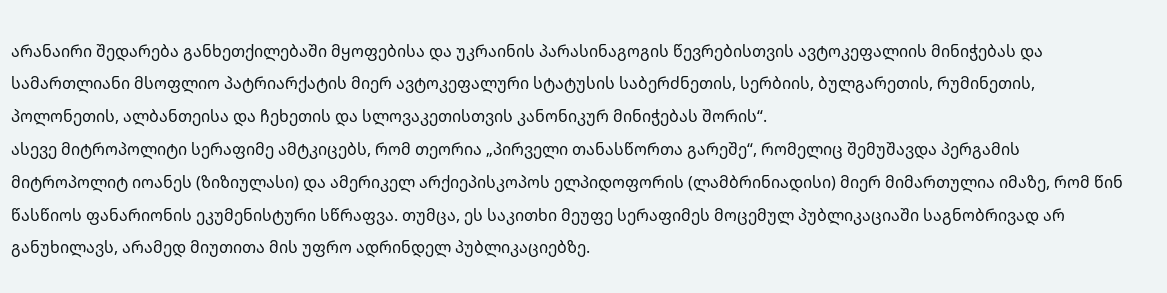არანაირი შედარება განხეთქილებაში მყოფებისა და უკრაინის პარასინაგოგის წევრებისთვის ავტოკეფალიის მინიჭებას და სამართლიანი მსოფლიო პატრიარქატის მიერ ავტოკეფალური სტატუსის საბერძნეთის, სერბიის, ბულგარეთის, რუმინეთის, პოლონეთის, ალბანთეისა და ჩეხეთის და სლოვაკეთისთვის კანონიკურ მინიჭებას შორის“.
ასევე მიტროპოლიტი სერაფიმე ამტკიცებს, რომ თეორია „პირველი თანასწორთა გარეშე“, რომელიც შემუშავდა პერგამის მიტროპოლიტ იოანეს (ზიზიულასი) და ამერიკელ არქიეპისკოპოს ელპიდოფორის (ლამბრინიადისი) მიერ მიმართულია იმაზე, რომ წინ წასწიოს ფანარიონის ეკუმენისტური სწრაფვა. თუმცა, ეს საკითხი მეუფე სერაფიმეს მოცემულ პუბლიკაციაში საგნობრივად არ განუხილავს, არამედ მიუთითა მის უფრო ადრინდელ პუბლიკაციებზე.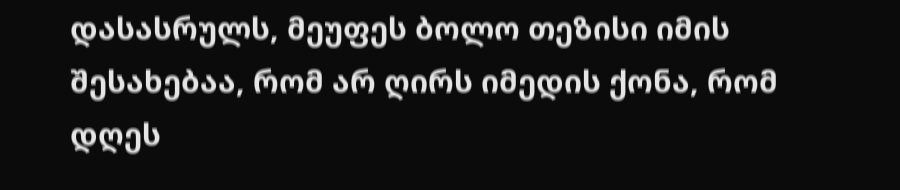დასასრულს, მეუფეს ბოლო თეზისი იმის შესახებაა, რომ არ ღირს იმედის ქონა, რომ დღეს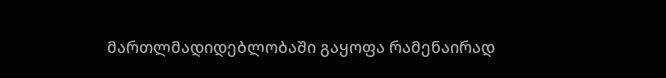მართლმადიდებლობაში გაყოფა რამენაირად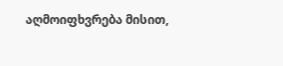აღმოიფხვრება მისით,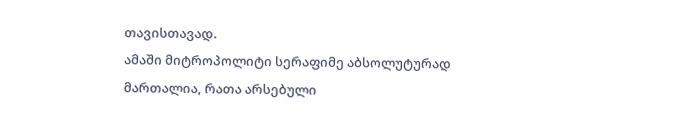თავისთავად.
ამაში მიტროპოლიტი სერაფიმე აბსოლუტურად მართალია, რათა არსებული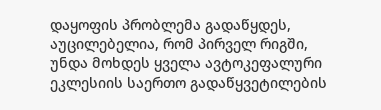დაყოფის პრობლემა გადაწყდეს, აუცილებელია, რომ პირველ რიგში, უნდა მოხდეს ყველა ავტოკეფალური ეკლესიის საერთო გადაწყვეტილების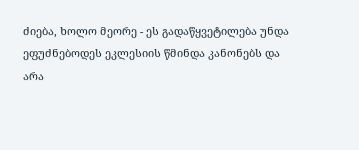ძიება, ხოლო მეორე - ეს გადაწყვეტილება უნდა ეფუძნებოდეს ეკლესიის წმინდა კანონებს და არა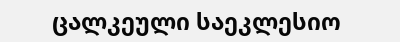ცალკეული საეკლესიო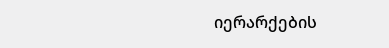იერარქების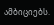ამბიციებს.